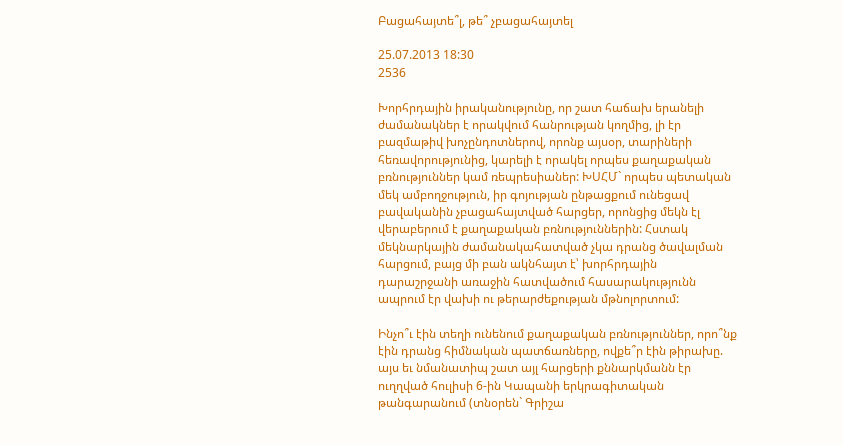Բացահայտե՞լ, թե՞ չբացահայտել

25.07.2013 18:30
2536

Խորհրդային իրականությունը, որ շատ հաճախ երանելի ժամանակներ է որակվում հանրության կողմից, լի էր բազմաթիվ խոչընդոտներով, որոնք այսօր, տարիների հեռավորությունից, կարելի է որակել որպես քաղաքական բռնություններ կամ ռեպրեսիաներ: ԽՍՀՄ` որպես պետական մեկ ամբողջություն, իր գոյության ընթացքում ունեցավ բավականին չբացահայտված հարցեր, որոնցից մեկն էլ վերաբերում է քաղաքական բռնություններին: Հստակ մեկնարկային ժամանակահատված չկա դրանց ծավալման հարցում, բայց մի բան ակնհայտ է՝ խորհրդային դարաշրջանի առաջին հատվածում հասարակությունն ապրում էր վախի ու թերարժեքության մթնոլորտում:

Ինչո՞ւ էին տեղի ունենում քաղաքական բռնություններ, որո՞նք էին դրանց հիմնական պատճառները, ովքե՞ր էին թիրախը. այս եւ նմանատիպ շատ այլ հարցերի քննարկմանն էր ուղղված հուլիսի 6-ին Կապանի երկրագիտական թանգարանում (տնօրեն` Գրիշա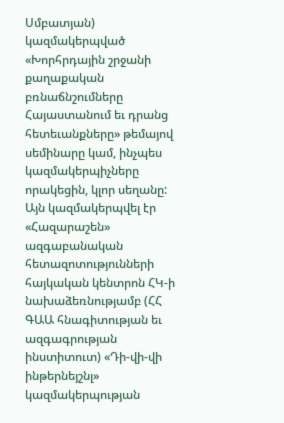Սմբատյան) կազմակերպված «Խորհրդային շրջանի քաղաքական բռնաճնշումները Հայաստանում եւ դրանց հետեւանքները» թեմայով սեմինարը կամ, ինչպես կազմակերպիչները որակեցին, կլոր սեղանը: Այն կազմակերպվել էր «Հազարաշեն» ազգաբանական հետազոտությունների հայկական կենտրոն ՀԿ-ի նախաձեռնությամբ (ՀՀ ԳԱԱ հնագիտության եւ ազգագրության ինստիտուտ) «Դի-վի-վի ինթերնեյշնլ» կազմակերպության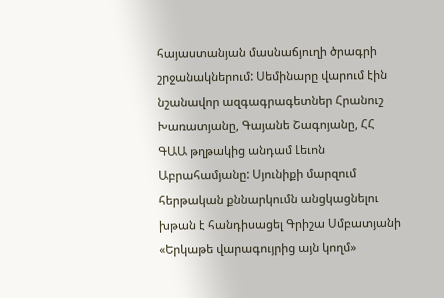հայաստանյան մասնաճյուղի ծրագրի շրջանակներում: Սեմինարը վարում էին նշանավոր ազգագրագետներ Հրանուշ Խառատյանը, Գայանե Շագոյանը, ՀՀ ԳԱԱ թղթակից անդամ Լեւոն Աբրահամյանը: Սյունիքի մարզում հերթական քննարկումն անցկացնելու խթան է հանդիսացել Գրիշա Սմբատյանի «Երկաթե վարագույրից այն կողմ»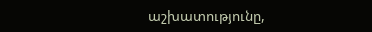աշխատությունը,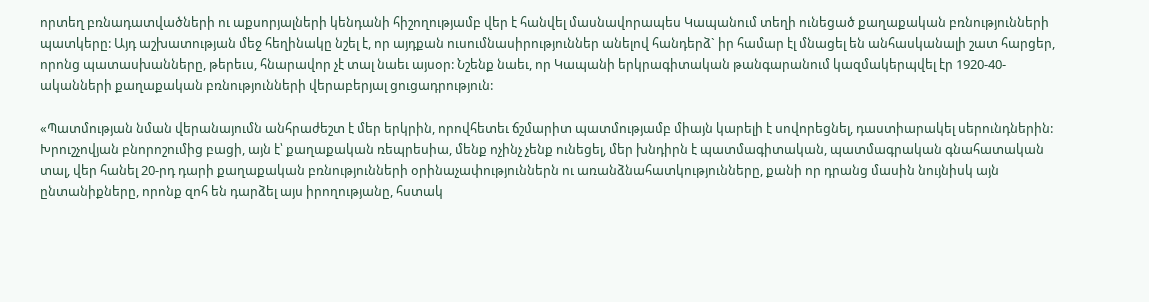որտեղ բռնադատվածների ու աքսորյալների կենդանի հիշողությամբ վեր է հանվել մասնավորապես Կապանում տեղի ունեցած քաղաքական բռնությունների պատկերը: Այդ աշխատության մեջ հեղինակը նշել է, որ այդքան ուսումնասիրություններ անելով հանդերձ` իր համար էլ մնացել են անհասկանալի շատ հարցեր, որոնց պատասխանները, թերեւս, հնարավոր չէ տալ նաեւ այսօր: Նշենք նաեւ, որ Կապանի երկրագիտական թանգարանում կազմակերպվել էր 1920-40-ականների քաղաքական բռնությունների վերաբերյալ ցուցադրություն:

«Պատմության նման վերանայումն անհրաժեշտ է մեր երկրին, որովհետեւ ճշմարիտ պատմությամբ միայն կարելի է սովորեցնել, դաստիարակել սերունդներին: Խրուշչովյան բնորոշումից բացի, այն է՝ քաղաքական ռեպրեսիա, մենք ոչինչ չենք ունեցել, մեր խնդիրն է պատմագիտական, պատմագրական գնահատական տալ, վեր հանել 20-րդ դարի քաղաքական բռնությունների օրինաչափություններն ու առանձնահատկությունները, քանի որ դրանց մասին նույնիսկ այն ընտանիքները, որոնք զոհ են դարձել այս իրողությանը, հստակ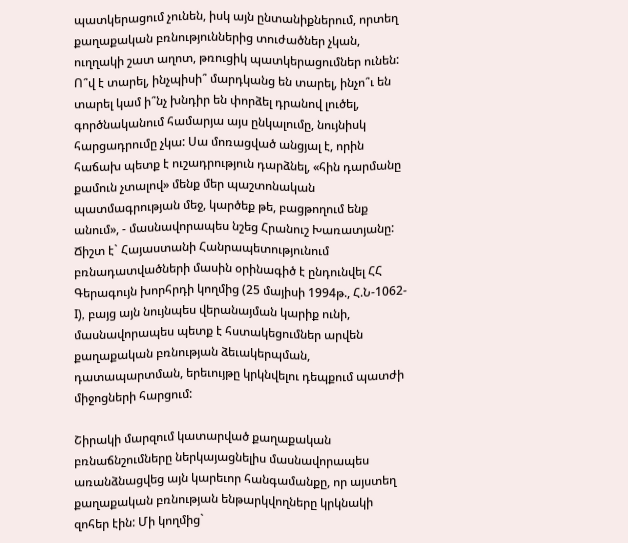պատկերացում չունեն, իսկ այն ընտանիքներում, որտեղ քաղաքական բռնություններից տուժածներ չկան, ուղղակի շատ աղոտ, թռուցիկ պատկերացումներ ունեն: Ո՞վ է տարել, ինչպիսի՞ մարդկանց են տարել, ինչո՞ւ են տարել կամ ի՞նչ խնդիր են փորձել դրանով լուծել, գործնականում համարյա այս ընկալումը, նույնիսկ հարցադրումը չկա: Սա մոռացված անցյալ է, որին հաճախ պետք է ուշադրություն դարձնել, «հին դարմանը քամուն չտալով» մենք մեր պաշտոնական պատմագրության մեջ, կարծեք թե, բացթողում ենք անում», - մասնավորապես նշեց Հրանուշ Խառատյանը: Ճիշտ է` Հայաստանի Հանրապետությունում բռնադատվածների մասին օրինագիծ է ընդունվել ՀՀ Գերագույն խորհրդի կողմից (25 մայիսի 1994թ., Հ.Ն-1062-I), բայց այն նույնպես վերանայման կարիք ունի, մասնավորապես պետք է հստակեցումներ արվեն քաղաքական բռնության ձեւակերպման, դատապարտման, երեւույթը կրկնվելու դեպքում պատժի միջոցների հարցում:

Շիրակի մարզում կատարված քաղաքական բռնաճնշումները ներկայացնելիս մասնավորապես առանձնացվեց այն կարեւոր հանգամանքը, որ այստեղ քաղաքական բռնության ենթարկվողները կրկնակի զոհեր էին: Մի կողմից`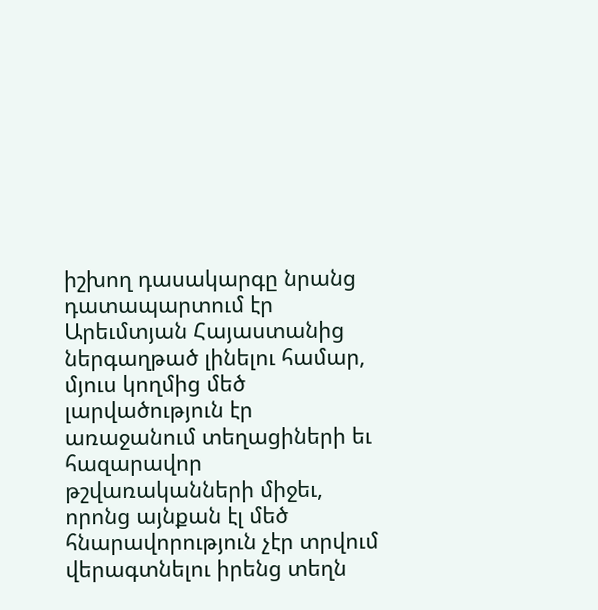իշխող դասակարգը նրանց դատապարտում էր Արեւմտյան Հայաստանից ներգաղթած լինելու համար, մյուս կողմից մեծ լարվածություն էր առաջանում տեղացիների եւ հազարավոր թշվառականների միջեւ, որոնց այնքան էլ մեծ հնարավորություն չէր տրվում վերագտնելու իրենց տեղն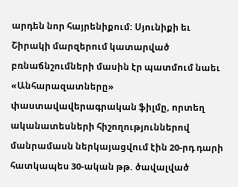արդեն նոր հայրենիքում: Սյունիքի եւ Շիրակի մարզերում կատարված բռնաճնշումների մասին էր պատմում նաեւ «Անհարազատները» փաստավավերագրական ֆիլմը, որտեղ ականատեսների հիշողություններով մանրամասն ներկայացվում էին 20-րդ դարի հատկապես 30-ական թթ. ծավալված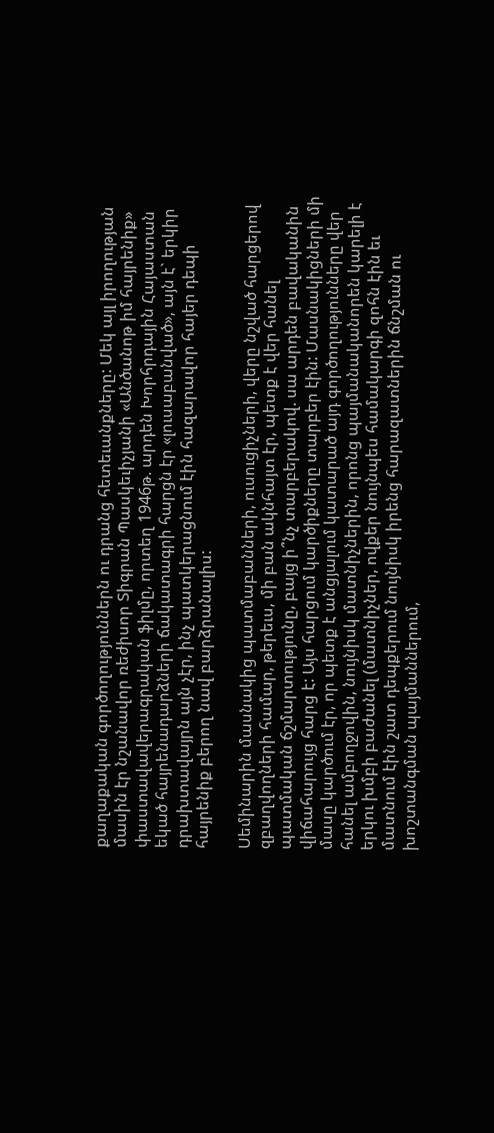քաղաքական գործողություններն ու դրանց հետեւանքները: Մեկ այլ իրողության մասին էր նշանավոր ռեժիսոր Տիգրան Պասկեւիչյանի «Անծանոթ իմ հայրենիք» փաստավավերագրական ֆիլմը, որտեղ 1946թ. արդեն Խորհրդային Հայաստան եկած հայրենադարձների ճակատագրի հարցն էր «լուսաբանված», այն է` երկիր դրախտավայրն այն չէր, ինչ պատկերացնում էին հազարավոր հայեր դեպի հայրենիք բերող նավ բարձրանալիս:

Սեմինարին մասնակից պատմաբանների, ուսուցիչների, վերը նշված հարցերով զբաղվողների համար, թերեւս, մի բան ակնհայտ էր, պետք է վեր հանել պատմական ճշմարտությունը, բայց ի՞նչ տարբերակով. սա արդեն բավականին վիճահարույց հարց է: Այս հարցում կարծիքները տարբեր էին: Մասնակիցների մի մասը կարծում էր, որ պետք է անցյալում կատարած այդ գործողությունները վեր հանել ամբողջովին, նույնիսկ մատնիչներին, որոնց պայմանականորեն կարելի է երկու խմբի բաժանել (մատնիչներ, ովքեր նույնպես համակարգի զոհն էին եւ մատնում էին շատ դեպքերում նույնիսկ իրենց հարազատներին ճնշման ու խոշտանգման պայմաններում,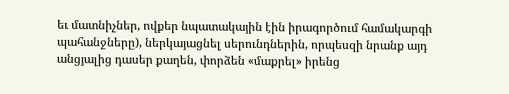եւ մատնիչներ, ովքեր նպատակային էին իրագործում համակարգի պահանջները), ներկայացնել սերունդներին, որպեսզի նրանք այդ անցյալից դասեր քաղեն, փորձեն «մաքրել» իրենց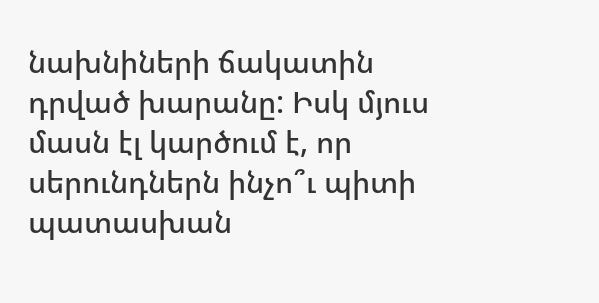նախնիների ճակատին դրված խարանը: Իսկ մյուս մասն էլ կարծում է, որ սերունդներն ինչո՞ւ պիտի պատասխան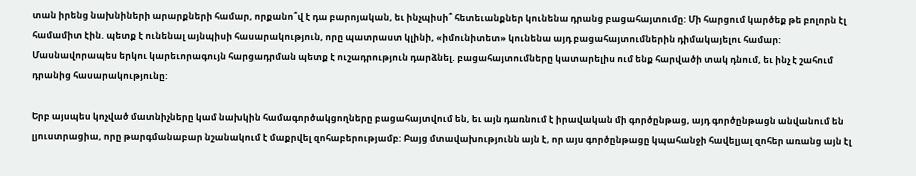տան իրենց նախնիների արարքների համար, որքանո՞վ է դա բարոյական, եւ ինչպիսի՞ հետեւանքներ կունենա դրանց բացահայտումը: Մի հարցում կարծեք թե բոլորն էլ համամիտ էին. պետք է ունենալ այնպիսի հասարակություն, որը պատրաստ կլինի, «իմունիտետ» կունենա այդ բացահայտումներին դիմակայելու համար: Մասնավորապես երկու կարեւորագույն հարցադրման պետք է ուշադրություն դարձնել. բացահայտումները կատարելիս ում ենք հարվածի տակ դնում, եւ ինչ է շահում դրանից հասարակությունը:

Երբ այսպես կոչված մատնիչները կամ նախկին համագործակցողները բացահայտվում են, եւ այն դառնում է իրավական մի գործընթաց, այդ գործընթացն անվանում են լյուստրացիա, որը թարգմանաբար նշանակում է մաքրվել զոհաբերությամբ: Բայց մտավախությունն այն է, որ այս գործընթացը կպահանջի հավելյալ զոհեր առանց այն էլ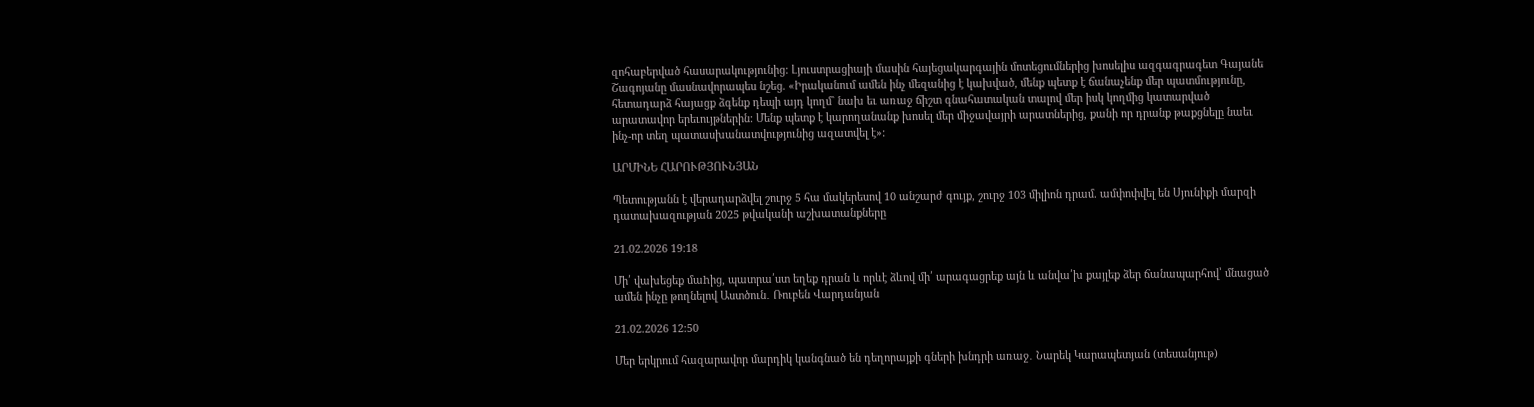զոհաբերված հասարակությունից: Լյուստրացիայի մասին հայեցակարգային մոտեցումներից խոսելիս ազգագրագետ Գայանե Շագոյանը մասնավորապես նշեց. «Իրականում ամեն ինչ մեզանից է կախված, մենք պետք է ճանաչենք մեր պատմությունը, հետադարձ հայացք ձգենք դեպի այդ կողմ` նախ եւ առաջ ճիշտ գնահատական տալով մեր իսկ կողմից կատարված արատավոր երեւույթներին: Մենք պետք է կարողանանք խոսել մեր միջավայրի արատներից, քանի որ դրանք թաքցնելը նաեւ ինչ-որ տեղ պատասխանատվությունից ազատվել է»:

ԱՐՄԻՆԵ ՀԱՐՈՒԹՅՈՒՆՅԱՆ

Պետությանն է վերադարձվել շուրջ 5 հա մակերեսով 10 անշարժ գույք, շուրջ 103 միլիոն դրամ. ամփոփվել են Սյունիքի մարզի դատախազության 2025 թվականի աշխատանքները

21.02.2026 19:18

Մի՛ վախեցեք մաhից, պատրա՛ստ եղեք դրան և որևէ ձևով մի՛ արագացրեք այն և անվա՛խ քայլեք ձեր ճանապարհով՝ մնացած ամեն ինչը թողնելով Աստծուն․ Ռուբեն Վարդանյան

21.02.2026 12:50

Մեր երկրում հազարավոր մարդիկ կանգնած են դեղորայքի գների խնդրի առաջ․ Նարեկ Կարապետյան (տեսանյութ)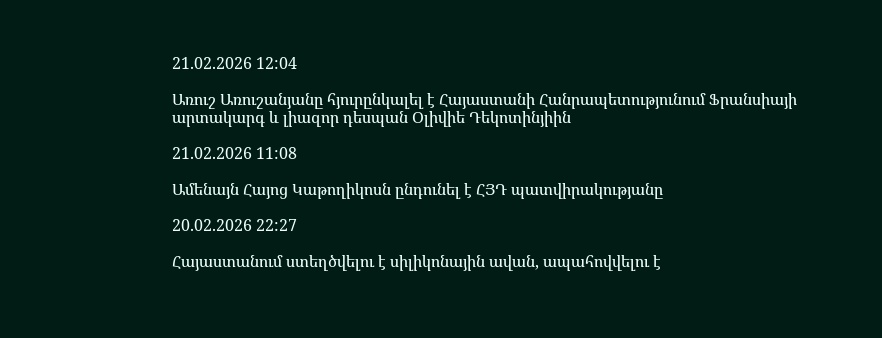21.02.2026 12:04

Առուշ Առուշանյանը հյուրընկալել է Հայաստանի Հանրապետությունում Ֆրանսիայի արտակարգ և լիազոր դեսպան Օլիվիե Դեկոտինյիին

21.02.2026 11:08

Ամենայն Հայոց Կաթողիկոսն ընդունել է ՀՅԴ պատվիրակությանը

20.02.2026 22:27

Հայաստանում ստեղծվելու է սիլիկոնային ավան, ապահովվելու է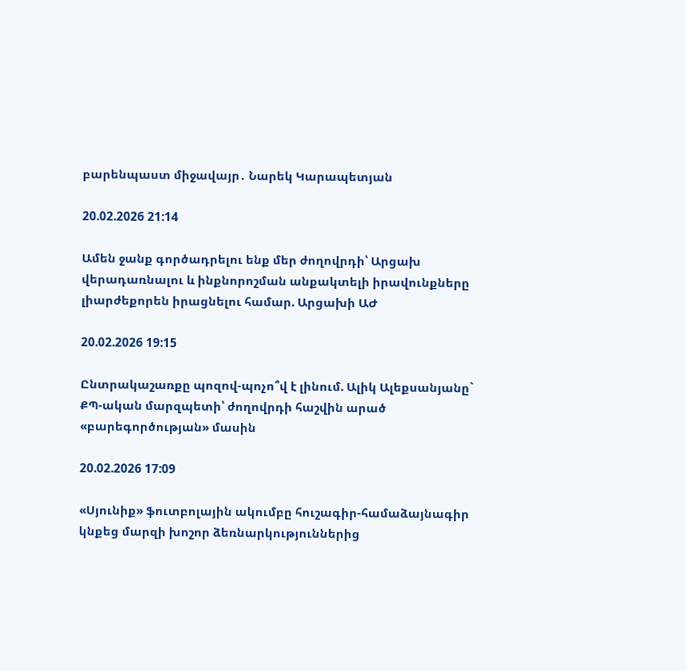բարենպաստ միջավայր․ Նարեկ Կարապետյան

20.02.2026 21:14

Ամեն ջանք գործադրելու ենք մեր ժողովրդի՝ Արցախ վերադառնալու և ինքնորոշման անքակտելի իրավունքները լիարժեքորեն իրացնելու համար. Արցախի ԱԺ

20.02.2026 19:15

Ընտրակաշառքը պոզով-պոչո՞վ է լինում. Ալիկ Ալեքսանյանը` ՔՊ-ական մարզպետի՝ ժողովրդի հաշվին արած «բարեգործության» մասին

20.02.2026 17:09

«Սյունիք» ֆուտբոլային ակումբը հուշագիր-համաձայնագիր կնքեց մարզի խոշոր ձեռնարկություններից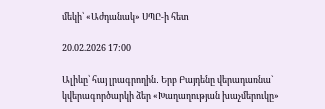մեկի՝ «Աժդանակ» ՍՊԸ-ի հետ

20.02.2026 17:00

Ալիևը՝ հայ լրագրողին․ Երբ Բայդենը վերադառնա` կվերագործարկի ձեր «Խաղաղության խաչմերուկը»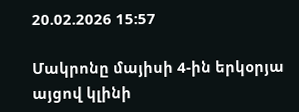20.02.2026 15:57

Մակրոնը մայիսի 4-ին երկօրյա այցով կլինի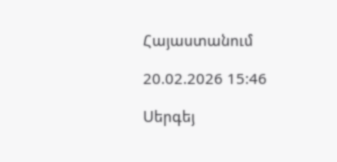Հայաստանում

20.02.2026 15:46

Սերգեյ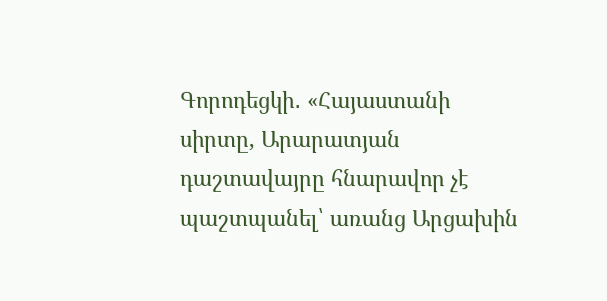Գորոդեցկի․ «Հայաստանի սիրտը, Արարատյան դաշտավայրը հնարավոր չէ պաշտպանել՝ առանց Արցախին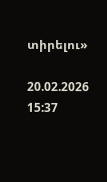տիրելու»

20.02.2026 15:37